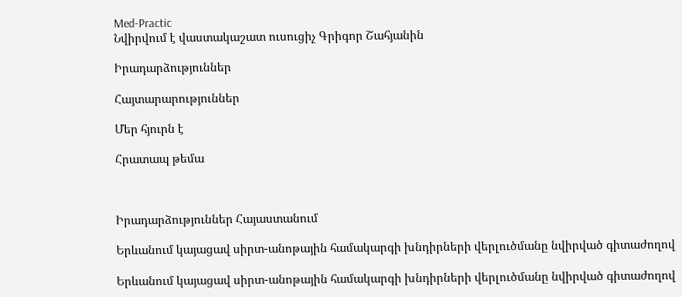Med-Practic
Նվիրվում է վաստակաշատ ուսուցիչ Գրիգոր Շահյանին

Իրադարձություններ

Հայտարարություններ

Մեր հյուրն է

Հրատապ թեմա



Իրադարձություններ Հայաստանում

Երևանում կայացավ սիրտ-անոթային համակարգի խնդիրների վերլուծմանը նվիրված գիտաժողով

Երևանում կայացավ սիրտ-անոթային համակարգի խնդիրների վերլուծմանը նվիրված գիտաժողով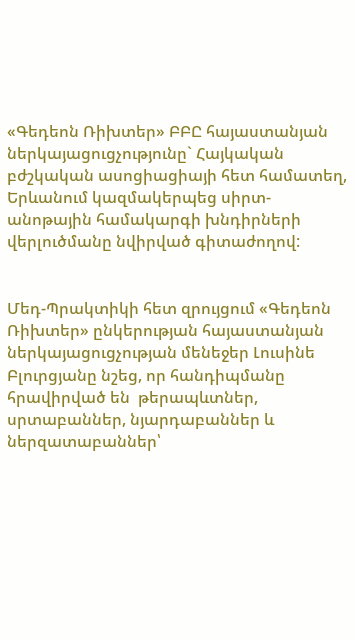«Գեդեոն Ռիխտեր» ԲԲԸ հայաստանյան ներկայացուցչությունը` Հայկական բժշկական ասոցիացիայի հետ համատեղ, Երևանում կազմակերպեց սիրտ-անոթային համակարգի խնդիրների վերլուծմանը նվիրված գիտաժողով:


Մեդ-Պրակտիկի հետ զրույցում «Գեդեոն Ռիխտեր» ընկերության հայաստանյան ներկայացուցչության մենեջեր Լուսինե Բլուրցյանը նշեց, որ հանդիպմանը հրավիրված են  թերապևտներ, սրտաբաններ, նյարդաբաններ և ներզատաբաններ՝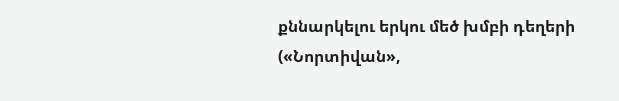քննարկելու երկու մեծ խմբի դեղերի («Նորտիվան»,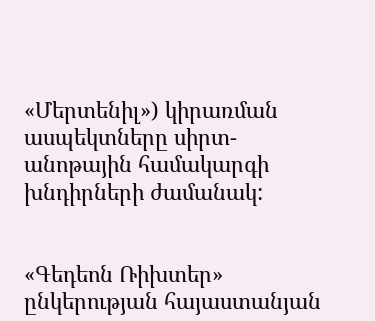«Մերտենիլ») կիրառման ասպեկտները սիրտ-անոթային համակարգի խնդիրների ժամանակ:


«Գեդեոն Ռիխտեր» ընկերության հայաստանյան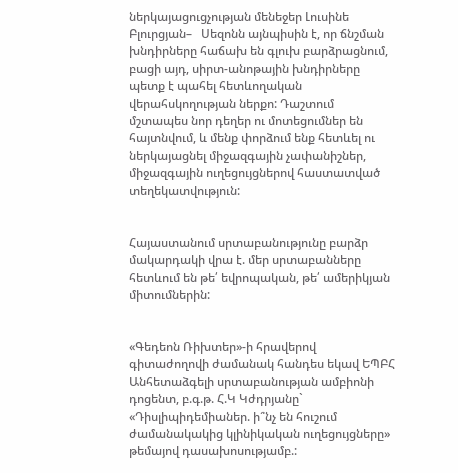ներկայացուցչության մենեջեր Լուսինե Բլուրցյան–   Սեզոնն այնպիսին է, որ ճնշման խնդիրները հաճախ են գլուխ բարձրացնում, բացի այդ, սիրտ-անոթային խնդիրները պետք է պահել հետևողական վերահսկողության ներքո: Դաշտում մշտապես նոր դեղեր ու մոտեցումներ են հայտնվում, և մենք փորձում ենք հետևել ու ներկայացնել միջազգային չափանիշներ, միջազգային ուղեցույցներով հաստատված տեղեկատվություն:


Հայաստանում սրտաբանությունը բարձր մակարդակի վրա է. մեր սրտաբանները հետևում են թե՛ եվրոպական, թե՛ ամերիկյան միտումներին:


«Գեդեոն Ռիխտեր»-ի հրավերով գիտաժողովի ժամանակ հանդես եկավ ԵՊԲՀ Անհետաձգելի սրտաբանության ամբիոնի դոցենտ, բ.գ.թ. Հ.Կ Կժդրյանը` «Դիսլիպիդեմիաներ. ի՞նչ են հուշում ժամանակակից կլինիկական ուղեցույցները» թեմայով դասախոսությամբ.: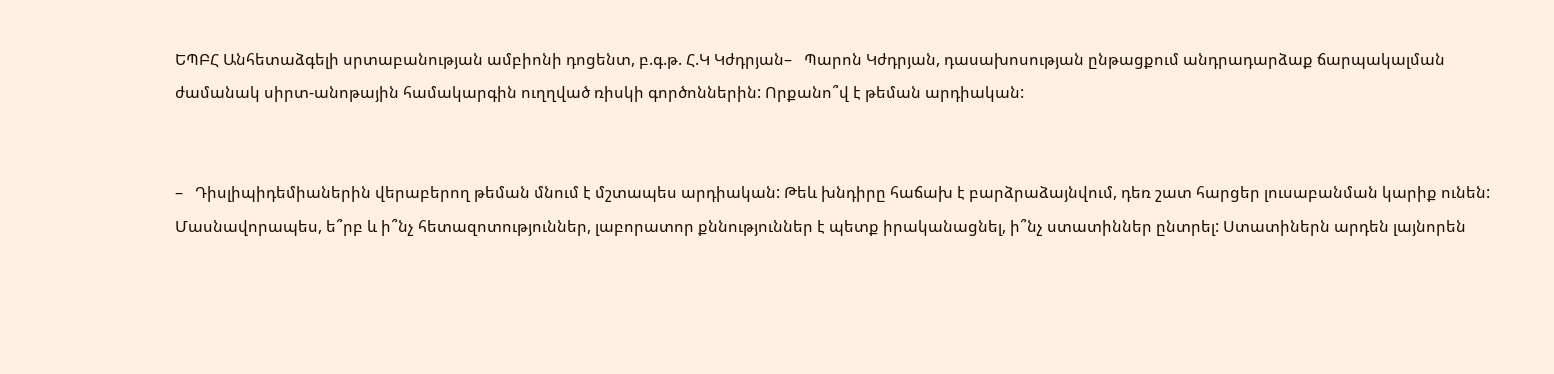ԵՊԲՀ Անհետաձգելի սրտաբանության ամբիոնի դոցենտ, բ.գ.թ. Հ.Կ Կժդրյան–   Պարոն Կժդրյան, դասախոսության ընթացքում անդրադարձաք ճարպակալման ժամանակ սիրտ-անոթային համակարգին ուղղված ռիսկի գործոններին: Որքանո՞վ է թեման արդիական:


–   Դիսլիպիդեմիաներին վերաբերող թեման մնում է մշտապես արդիական: Թեև խնդիրը հաճախ է բարձրաձայնվում, դեռ շատ հարցեր լուսաբանման կարիք ունեն: Մասնավորապես, ե՞րբ և ի՞նչ հետազոտություններ, լաբորատոր քննություններ է պետք իրականացնել, ի՞նչ ստատիններ ընտրել: Ստատիներն արդեն լայնորեն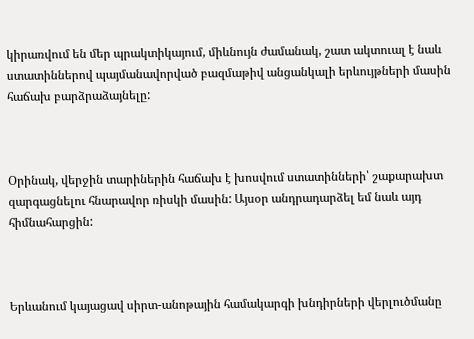կիրառվում են մեր պրակտիկայում, միևնույն ժամանակ, շատ ակտուալ է նաև ստատիններով պայմանավորված բազմաթիվ անցանկալի երևույթների մասին հաճախ բարձրաձայնելը:



Օրինակ, վերջին տարիներին հաճախ է խոսվում ստատինների՝ շաքարախտ զարգացնելու հնարավոր ռիսկի մասին: Այսօր անդրադարձել եմ նաև այդ հիմնահարցին:



Երևանում կայացավ սիրտ-անոթային համակարգի խնդիրների վերլուծմանը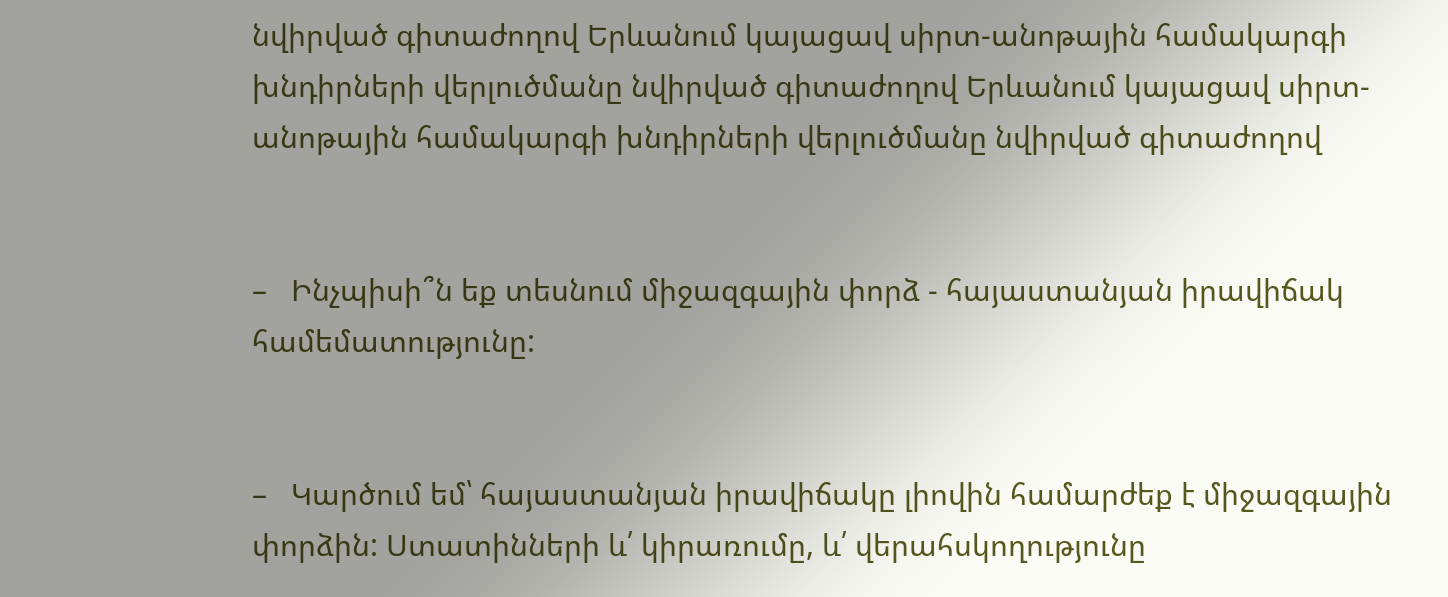նվիրված գիտաժողով Երևանում կայացավ սիրտ-անոթային համակարգի խնդիրների վերլուծմանը նվիրված գիտաժողով Երևանում կայացավ սիրտ-անոթային համակարգի խնդիրների վերլուծմանը նվիրված գիտաժողով


–   Ինչպիսի՞ն եք տեսնում միջազգային փորձ - հայաստանյան իրավիճակ համեմատությունը:


–   Կարծում եմ՝ հայաստանյան իրավիճակը լիովին համարժեք է միջազգային փորձին: Ստատինների և՛ կիրառումը, և՛ վերահսկողությունը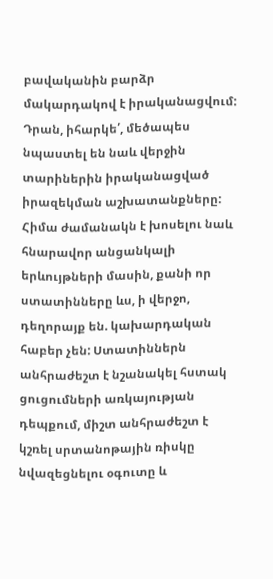բավականին բարձր մակարդակով է իրականացվում: Դրան, իհարկե՛, մեծապես նպաստել են նաև վերջին տարիներին իրականացված իրազեկման աշխատանքները: Հիմա ժամանակն է խոսելու նաև հնարավոր անցանկալի երևույթների մասին, քանի որ ստատինները ևս, ի վերջո, դեղորայք են. կախարդական հաբեր չեն: Ստատիններն անհրաժեշտ է նշանակել հստակ ցուցումների առկայության դեպքում, միշտ անհրաժեշտ է կշռել սրտանոթային ռիսկը նվազեցնելու օգուտը և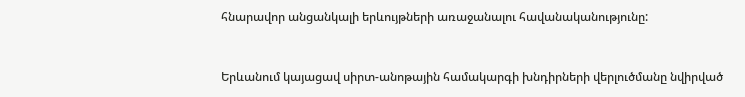հնարավոր անցանկալի երևույթների առաջանալու հավանականությունը:



Երևանում կայացավ սիրտ-անոթային համակարգի խնդիրների վերլուծմանը նվիրված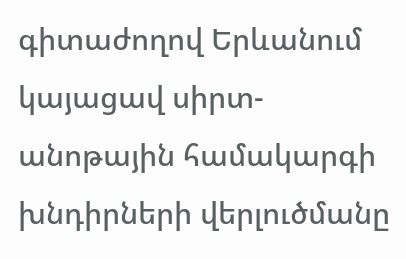գիտաժողով Երևանում կայացավ սիրտ-անոթային համակարգի խնդիրների վերլուծմանը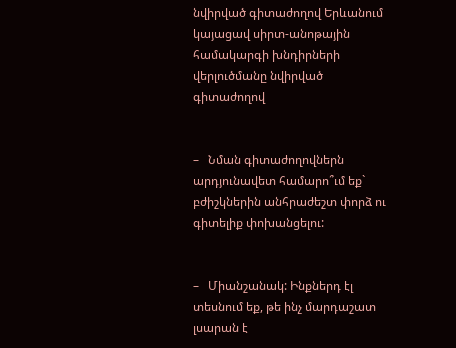նվիրված գիտաժողով Երևանում կայացավ սիրտ-անոթային համակարգի խնդիրների վերլուծմանը նվիրված գիտաժողով


–   Նման գիտաժողովներն արդյունավետ համարո՞ւմ եք` բժիշկներին անհրաժեշտ փորձ ու գիտելիք փոխանցելու:


–   Միանշանակ: Ինքներդ էլ տեսնում եք, թե ինչ մարդաշատ լսարան է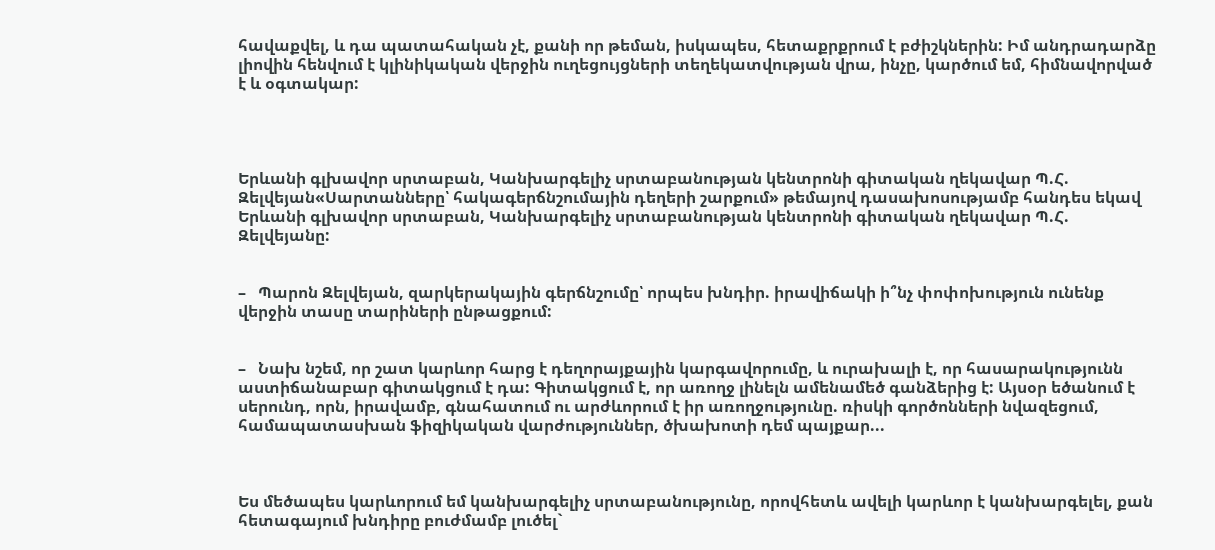հավաքվել, և դա պատահական չէ, քանի որ թեման, իսկապես, հետաքրքրում է բժիշկներին: Իմ անդրադարձը լիովին հենվում է կլինիկական վերջին ուղեցույցների տեղեկատվության վրա, ինչը, կարծում եմ, հիմնավորված է և օգտակար:




Երևանի գլխավոր սրտաբան, Կանխարգելիչ սրտաբանության կենտրոնի գիտական ղեկավար Պ.Հ. Զելվեյան«Սարտանները՝ հակագերճնշումային դեղերի շարքում» թեմայով դասախոսությամբ հանդես եկավ Երևանի գլխավոր սրտաբան, Կանխարգելիչ սրտաբանության կենտրոնի գիտական ղեկավար Պ.Հ. Զելվեյանը:


–   Պարոն Զելվեյան, զարկերակային գերճնշումը՝ որպես խնդիր. իրավիճակի ի՞նչ փոփոխություն ունենք վերջին տասը տարիների ընթացքում:


–   Նախ նշեմ, որ շատ կարևոր հարց է դեղորայքային կարգավորումը, և ուրախալի է, որ հասարակությունն աստիճանաբար գիտակցում է դա: Գիտակցում է, որ առողջ լինելն ամենամեծ գանձերից է: Այսօր եծանում է սերունդ, որն, իրավամբ, գնահատում ու արժևորում է իր առողջությունը. ռիսկի գործոնների նվազեցում, համապատասխան ֆիզիկական վարժություններ, ծխախոտի դեմ պայքար...



Ես մեծապես կարևորում եմ կանխարգելիչ սրտաբանությունը, որովհետև ավելի կարևոր է կանխարգելել, քան հետագայում խնդիրը բուժմամբ լուծել`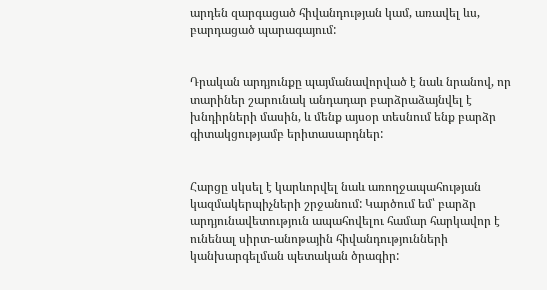արդեն զարգացած հիվանդության կամ, առավել ևս, բարդացած պարագայում:


Դրական արդյունքը պայմանավորված է նաև նրանով, որ տարիներ շարունակ անդադար բարձրաձայնվել է խնդիրների մասին, և մենք այսօր տեսնում ենք բարձր գիտակցությամբ երիտասարդներ:


Հարցը սկսել է կարևորվել նաև առողջապահության կազմակերպիչների շրջանում: Կարծում եմ՝ բարձր արդյունավետություն ապահովելու համար հարկավոր է ունենալ սիրտ-անոթային հիվանդությունների կանխարգելման պետական ծրագիր: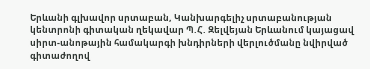Երևանի գլխավոր սրտաբան, Կանխարգելիչ սրտաբանության կենտրոնի գիտական ղեկավար Պ.Հ. Զելվեյան Երևանում կայացավ սիրտ-անոթային համակարգի խնդիրների վերլուծմանը նվիրված գիտաժողով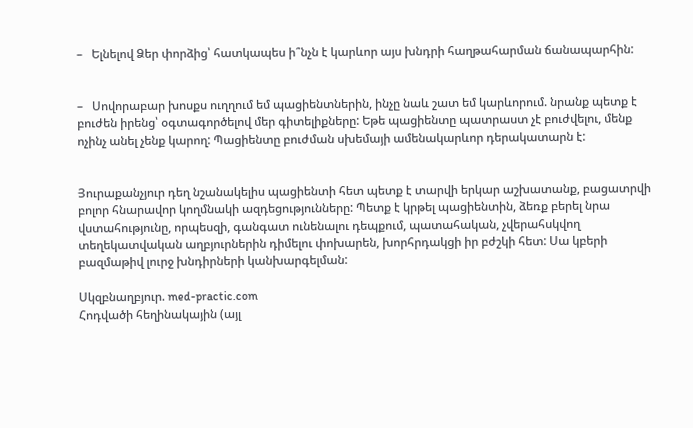–   Ելնելով Ձեր փորձից՝ հատկապես ի՞նչն է կարևոր այս խնդրի հաղթահարման ճանապարհին:


–   Սովորաբար խոսքս ուղղում եմ պացիենտներին, ինչը նաև շատ եմ կարևորում. նրանք պետք է բուժեն իրենց՝ օգտագործելով մեր գիտելիքները: Եթե պացիենտը պատրաստ չէ բուժվելու, մենք ոչինչ անել չենք կարող: Պացիենտը բուժման սխեմայի ամենակարևոր դերակատարն է:


Յուրաքանչյուր դեղ նշանակելիս պացիենտի հետ պետք է տարվի երկար աշխատանք, բացատրվի բոլոր հնարավոր կողմնակի ազդեցությունները: Պետք է կրթել պացիենտին, ձեռք բերել նրա վստահությունը, որպեսզի, գանգատ ունենալու դեպքում, պատահական, չվերահսկվող տեղեկատվական աղբյուրներին դիմելու փոխարեն, խորհրդակցի իր բժշկի հետ: Սա կբերի բազմաթիվ լուրջ խնդիրների կանխարգելման:

Սկզբնաղբյուր. med-practic.com
Հոդվածի հեղինակային (այլ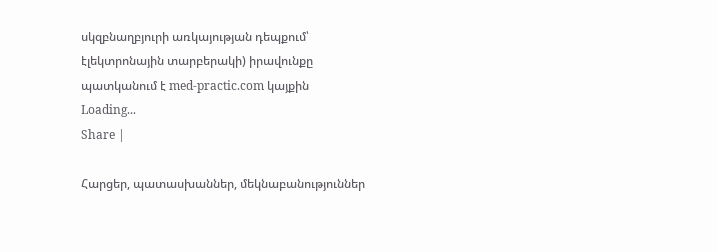սկզբնաղբյուրի առկայության դեպքում՝ էլեկտրոնային տարբերակի) իրավունքը պատկանում է med-practic.com կայքին
Loading...
Share |

Հարցեր, պատասխաններ, մեկնաբանություններ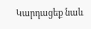Կարդացեք նաև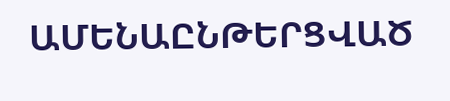ԱՄԵՆԱԸՆԹԵՐՑՎԱԾ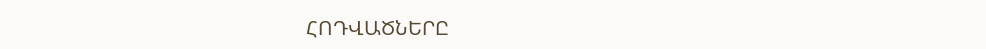ՀՈԴՎԱԾՆԵՐԸ